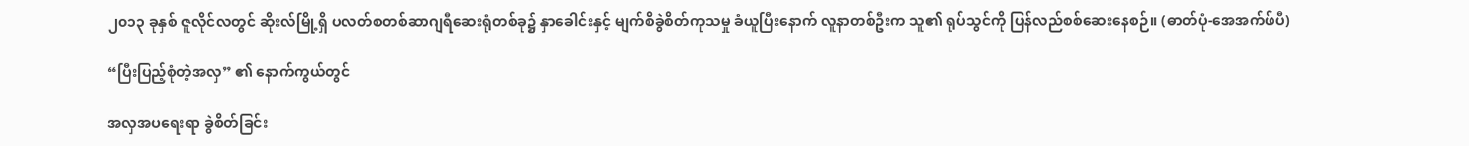၂၀၁၃ ခုနှစ် ဇူလိုင်လတွင် ဆိုးလ်မြို့ရှိ ပလတ်စတစ်ဆာဂျရီဆေးရုံတစ်ခု၌ နှာခေါင်းနှင့် မျက်စိခွဲစိတ်ကုသမှု ခံယူပြီးနောက် လူနာတစ်ဦးက သူ၏ ရုပ်သွင်ကို ပြန်လည်စစ်ဆေးနေစဉ်။ (ဓာတ်ပုံ-အေအက်ဖ်ပီ)

“ပြီးပြည့်စုံတဲ့အလှ” ၏ နောက်ကွယ်တွင်

အလှအပရေးရာ ခွဲစိတ်ခြင်း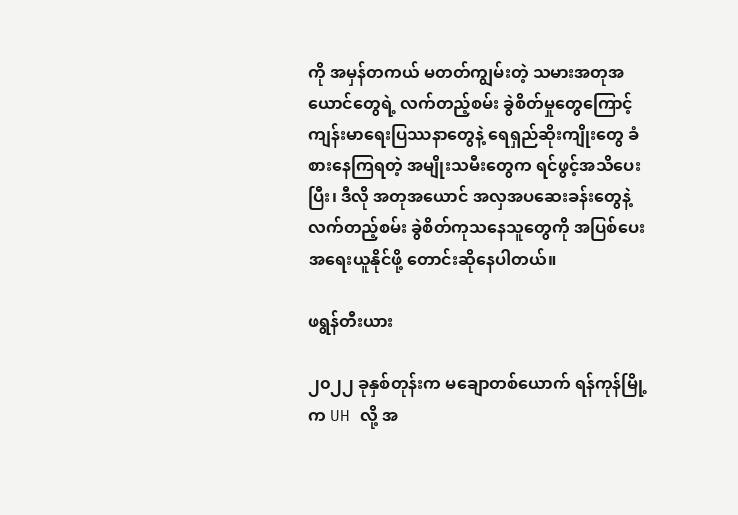ကို အမှန်တကယ် မတတ်ကျွမ်းတဲ့ သမားအတုအယောင်တွေရဲ့ လက်တည့်စမ်း ခွဲစိတ်မှုတွေကြောင့် ကျန်းမာရေးပြဿနာတွေနဲ့ ရေရှည်ဆိုးကျိုးတွေ ခံစားနေကြရတဲ့ အမျိုးသမီးတွေက ရင်ဖွင့်အသိပေးပြီး၊ ဒီလို အတုအယောင် အလှအပဆေးခန်းတွေနဲ့ လက်တည့်စမ်း ခွဲစိတ်ကုသနေသူတွေကို အပြစ်ပေး အရေးယူနိုင်ဖို့ တောင်းဆိုနေပါတယ်။

ဖရွန်တီးယား

၂၀၂၂ ခုနှစ်တုန်းက မချောတစ်ယောက် ရန်ကုန်မြို့က UH လို့ အ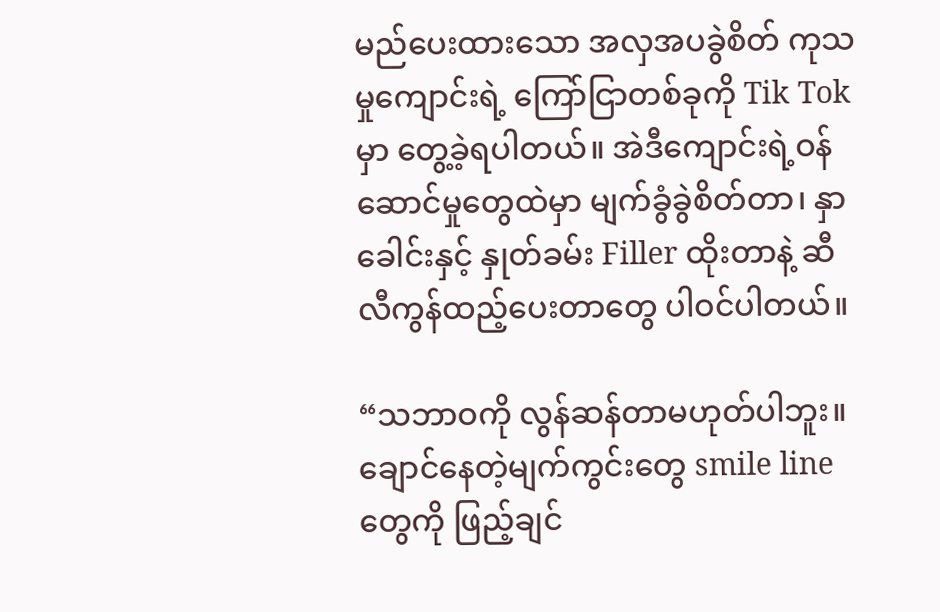မည်ပေးထားသော အလှအပခွဲစိတ် ကုသမှုကျောင်းရဲ့ ကြော်ငြာတစ်ခုကို Tik Tok မှာ တွေ့ခဲ့ရပါတယ်။ အဲဒီကျောင်းရဲ့ဝန်ဆောင်မှုတွေထဲမှာ မျက်ခွံခွဲစိတ်တာ၊ နှာခေါင်းနှင့် နှုတ်ခမ်း Filler ထိုးတာနဲ့ ဆီလီကွန်ထည့်ပေးတာတွေ ပါဝင်ပါတယ်။

“သဘာဝကို လွန်ဆန်တာမဟုတ်ပါဘူး။ ချောင်နေတဲ့မျက်ကွင်းတွေ smile line တွေကို ဖြည့်ချင်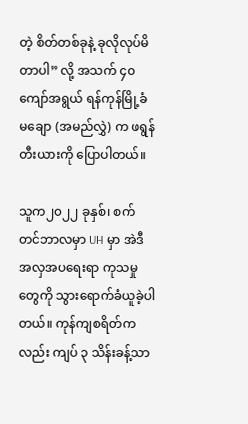တဲ့ စိတ်တစ်ခုနဲ့ ခုလိုလုပ်မိတာပါ” လို့ အသက် ၄၀ ကျော်အရွယ် ရန်ကုန်မြို့ခံ မချော (အမည်လွှဲ) က ဖရွန်တီးယားကို ပြောပါတယ်။

သူက၂၀၂၂ ခုနှစ်၊ စက်တင်ဘာလမှာ UH မှာ အဲဒီအလှအပရေးရာ ကုသမှုတွေကို သွားရောက်ခံယူခဲ့ပါတယ်။ ကုန်ကျစရိတ်ကလည်း ကျပ် ၃ သိန်းခန့်သာ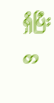ရှိပြီး တ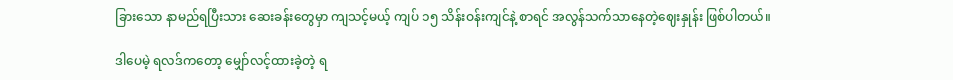ခြားသော နာမည်ရပြီးသား ဆေးခန်းတွေမှာ ကျသင့်မယ့် ကျပ် ၁၅ သိန်းဝန်းကျင်နဲ့ စာရင် အလွန်သက်သာနေတဲ့ဈေးနှုန်း ဖြစ်ပါတယ်။

ဒါပေမဲ့ ရလဒ်ကတော့ မျှော်လင့်ထားခဲ့တဲ့ ရ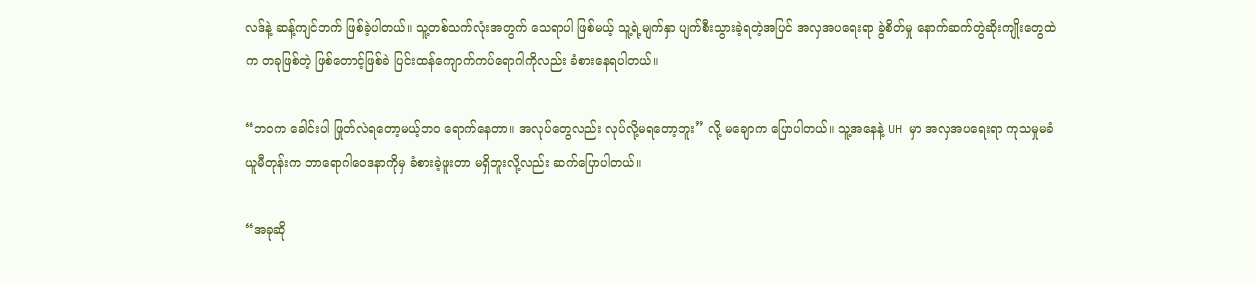လဒ်နဲ့ ဆန့်ကျင်ဘက် ဖြစ်ခဲ့ပါတယ်။ သူ့တစ်သက်လုံးအတွက် သေရာပါ ဖြစ်မယ့် သူ့ရဲ့မျက်နှာ ပျက်စီးသွားခဲ့ရတဲ့အပြင် အလှအပရေးရာ ခွဲစိတ်မှု နောက်ဆက်တွဲဆိုးကျိုးတွေထဲက တခုဖြစ်တဲ့ ဖြစ်တောင့်ဖြစ်ခဲ ပြင်းထန်ကျောက်ကပ်ရောဂါကိုလည်း ခံစားနေရပါတယ်။

“ဘဝက ခေါင်းပါ ဖြုတ်လဲရတော့မယ့်ဘဝ ရောက်နေတာ။ အလုပ်တွေလည်း လုပ်လို့မရတော့ဘူး” လို့ မချောက ပြောပါတယ်။ သူ့အနေနဲ့ UH မှာ အလှအပရေးရာ ကုသမှုမခံယူမီတုန်းက ဘာရောဂါဝေဒနာကိုမှ ခံစားခဲ့ဖူးတာ မရှိဘူးလို့လည်း ဆက်ပြောပါတယ်။

“အခုဆို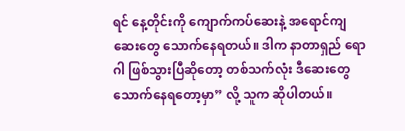ရင် နေ့တိုင်းကို ကျောက်ကပ်ဆေးနဲ့ အရောင်ကျဆေးတွေ သောက်နေရတယ်။ ဒါက နာတာရှည် ရောဂါ ဖြစ်သွားပြီဆိုတော့ တစ်သက်လုံး ဒီဆေးတွေသောက်နေရတော့မှာ” လို့ သူက ဆိုပါတယ်။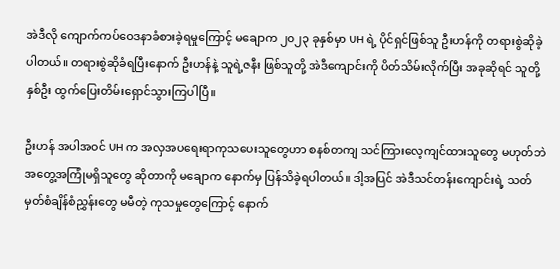အဲဒီလို ကျောက်ကပ်ဝေဒနာခံစားခဲ့ရမှုကြောင့် မချောက ၂၀၂၃ ခုနှစ်မှာ UH ရဲ့ ပိုင်ရှင်ဖြစ်သူ ဦးဟန်ကို တရားစွဲဆိုခဲ့ပါတယ်။ တရားစွဲဆိုခံရပြီးနောက် ဦးဟန်နဲ့ သူရဲ့ဇနီး ဖြစ်သူတို့ အဲဒီကျောင်းကို ပိတ်သိမ်းလိုက်ပြီး အခုဆိုရင် သူတို့နှစ်ဦး ထွက်ပြေးတိမ်းရှောင်သွားကြပါပြီ။

ဦးဟန် အပါအဝင် UH က အလှအပရေးရာကုသပေးသူတွေဟာ စနစ်တကျ သင်ကြားလေ့ကျင်ထားသူတွေ မဟုတ်ဘဲ အတွေ့အကြုံမရှိသူတွေ ဆိုတာကို မချောက နောက်မှ ပြန်သိခဲ့ရပါတယ်။ ဒါ့အပြင် အဲဒီသင်တန်းကျောင်းရဲ့ သတ်မှတ်စံချိန်စံညွှန်းတွေ မမီတဲ့ ကုသမှုတွေကြောင့် နောက်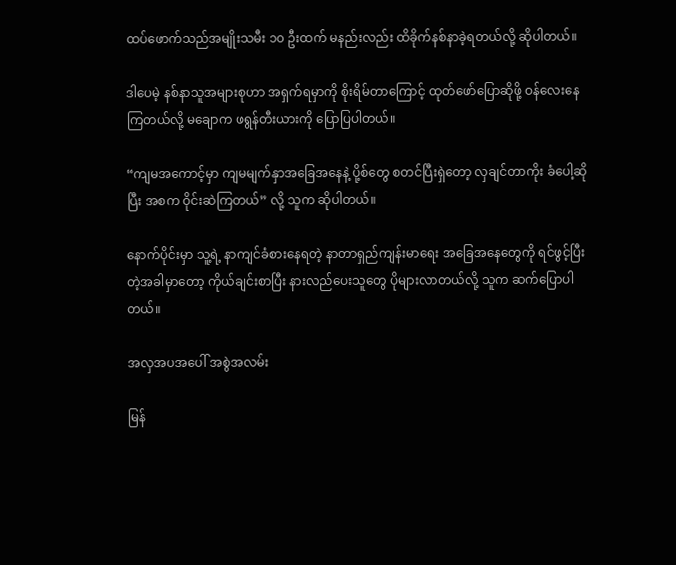ထပ်ဖောက်သည်အမျိုးသမီး ၁၀ ဦးထက် မနည်းလည်း ထိခိုက်နစ်နာခဲ့ရတယ်လို့ ဆိုပါတယ်။

ဒါပေမဲ့ နစ်နာသူအများစုဟာ အရှက်ရမှာကို စိုးရိမ်တာကြောင့် ထုတ်ဖော်ပြောဆိုဖို့ ဝန်လေးနေကြတယ်လို့ မချောက ဖရွန်တီးယားကို ပြောပြပါတယ်။

“ကျမအကောင့်မှာ ကျမမျက်နှာအခြေအနေနဲ့ ပို့စ်တွေ စတင်ပြီးရှဲတော့ လှချင်တာကိုး ခံပေါ့ဆိုပြီး အစက ဝိုင်းဆဲကြတယ်” လို့ သူက ဆိုပါတယ်။

နောက်ပိုင်းမှာ သူ့ရဲ့ နာကျင်ခံစားနေရတဲ့ နာတာရှည်ကျန်းမာရေး အခြေအနေတွေကို ရင်ဖွင့်ပြီးတဲ့အခါမှာတော့ ကိုယ်ချင်းစာပြီး နားလည်ပေးသူတွေ ပိုများလာတယ်လို့ သူက ဆက်ပြောပါတယ်။

အလှအပအပေါ် အစွဲအလမ်း

မြန်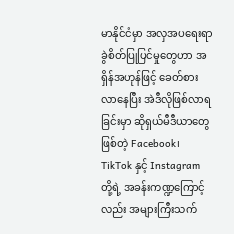မာနိုင်ငံမှာ အလှအပရေးရာ ခွဲစိတ်ပြုပြင်မှုတွေဟာ အရှိန်အဟုန်ဖြင့် ခေတ်စားလာနေပြီး အဲဒီလိုဖြစ်လာရခြင်းမှာ ဆိုရှယ်မီဒီယာတွေဖြစ်တဲ့ Facebook၊ TikTok နှင့် Instagram တို့ရဲ့ အခန်းကဏ္ဍကြောင့်လည်း အများကြီးသက်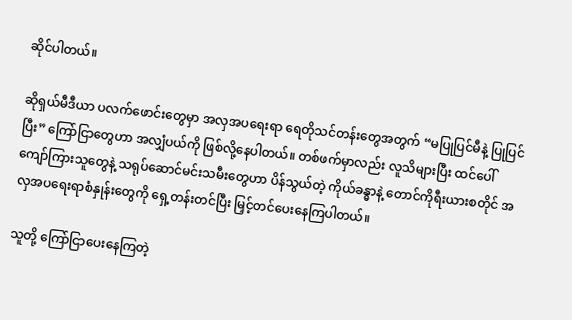ဆိုင်ပါတယ်။

ဆိုရှယ်မီဒီယာ ပလက်ဖောင်းတွေမှာ အလှအပရေးရာ ရေတိုသင်တန်းတွေအတွက် “မပြုပြင်မီနဲ့ ပြုပြင်ပြီး” ကြော်ငြာတွေဟာ အလျှံပယ်ကို ဖြစ်လို့နေပါတယ်။ တစ်ဖက်မှာလည်း လူသိများပြီး ထင်ပေါ်ကျော်ကြားသူတွေနဲ့ သရုပ်ဆောင်မင်းသမီးတွေဟာ ပိန်သွယ်တဲ့ ကိုယ်ခန္ဓာနဲ့ တောင်ကိုရီးယားစတိုင် အလှအပရေးရာစံနှုန်းတွေကို ရှေ့တန်းတင်ပြီး မြှင့်တင်ပေးနေကြပါတယ်။

သူတို့ ကြော်ငြာပေးနေကြတဲ့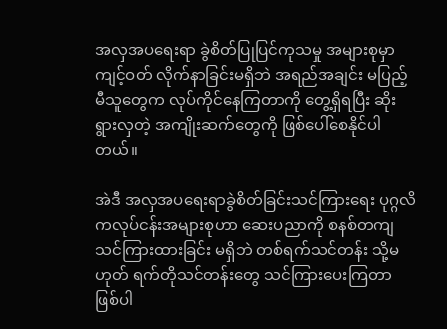အလှအပရေးရာ ခွဲစိတ်ပြုပြင်ကုသမှု အများစုမှာ ကျင့်ဝတ် လိုက်နာခြင်းမရှိဘဲ အရည်အချင်း မပြည့်မီသူတွေက လုပ်ကိုင်နေကြတာကို တွေ့ရှိရပြီး ဆိုးရွားလှတဲ့ အကျိုးဆက်တွေကို ဖြစ်ပေါ်စေနိုင်ပါတယ်။

အဲဒီ အလှအပရေးရာခွဲစိတ်ခြင်းသင်ကြားရေး ပုဂ္ဂလိကလုပ်ငန်းအများစုဟာ ဆေးပညာကို စနစ်တကျ သင်ကြားထားခြင်း မရှိဘဲ တစ်ရက်သင်တန်း သို့မဟုတ် ရက်တိုသင်တန်းတွေ သင်ကြားပေးကြတာ ဖြစ်ပါ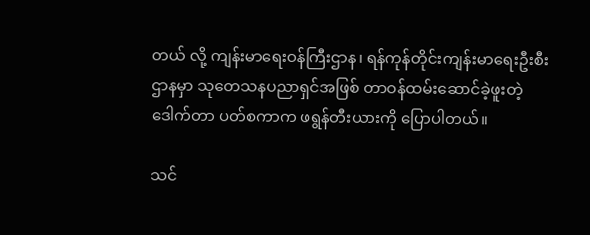တယ် လို့ ကျန်းမာရေးဝန်ကြီးဌာန၊ ရန်ကုန်တိုင်းကျန်းမာရေးဦးစီးဌာနမှာ သုတေသနပညာရှင်အဖြစ် တာဝန်ထမ်းဆောင်ခဲ့ဖူးတဲ့ ဒေါက်တာ ပတ်စကာက ဖရွန်တီးယားကို ပြောပါတယ်။

သင်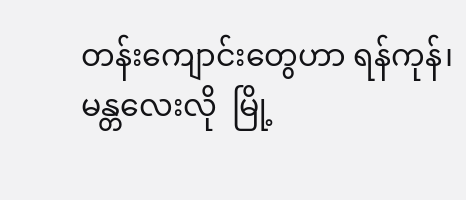တန်းကျောင်းတွေဟာ ရန်ကုန်၊ မန္တလေးလို  မြို့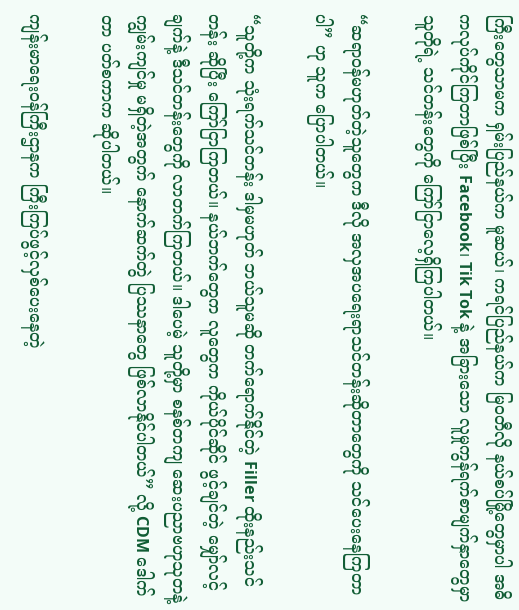ကြီးတွေသာမက ရှမ်းပြည်နယ်က မူဆယ်၊ ကရင်ပြည်နယ်က မြဝတီလို နယ်စပ်မြို့တွေမှာပါ အဓိကလုပ်ကိုင်ကြတာဖြစ်ပြီး Facebook၊ Tik Tok နဲ့ အခြားသော လူမှုကွန်ရက်စာမျက်နှာတွေမှာ သူတိုရဲ့ သင်တန်းတွေကို ကြော်ငြာလေ့ရှိကြပါတယ်။

“ဆရာဝန်မဟုတ်တဲ့သူတွေက ဒီလို အလှအပရေးရာသင်တန်းဆိုတာတွေကို သင်ပေးနေကြတာပါ” ဟု သူက ပြောပါတယ်။

“သူတို့က သုံးရက်သင်တန်း ဒါမှမဟုတ် ဘယ်သူမဆို တက်ရောက်နိုင်တဲ့ Filler ထိုးနည်းသင်တန်း ဆိုပြီး ကြော်ငြာကြတယ်။ နယ်ဘက်တွေက လူတွေက ကိုယ်ပိုင်ဆိုင် ဖွင့်ချင်တဲ့ မျှော်လင့်ချက်နဲ့ ဒီသင်တန်းတွေကို လာတက်ကြတယ်။ ဒါပေမဲ့ သူတို့မှာ စနစ်တကျ ဆေးပညာဗဟုသုတနဲ့ ကျွမ်းကျင်မှု မရှိတဲ့အတွက် နောက်ဆက်တွဲ ပြဿနာတွေ ဖြစ်လာနိုင်ပါတယ်” လို့ CDM ဒေါက်တာ ပတ်စကာက ဆိုပါတယ်။

ကျန်းမာရေးဝန်ကြီးဌာနက ကြီးကြပ်ဖွင့်လှစ်ပေးနေတဲ့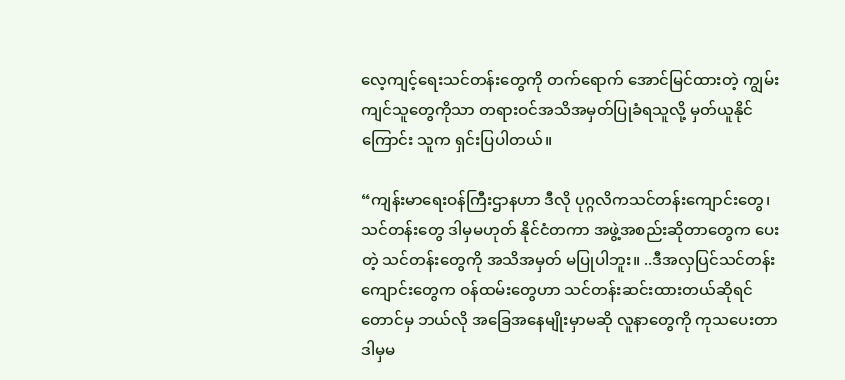လေ့ကျင့်ရေးသင်တန်းတွေကို တက်ရောက် အောင်မြင်ထားတဲ့ ကျွမ်းကျင်သူတွေကိုသာ တရားဝင်အသိအမှတ်ပြုခံရသူလို့ မှတ်ယူနိုင်ကြောင်း သူက ရှင်းပြပါတယ်။

“ကျန်းမာရေးဝန်ကြီးဌာနဟာ ဒီလို ပုဂ္ဂလိကသင်တန်းကျောင်းတွေ၊ သင်တန်းတွေ ဒါမှမဟုတ် နိုင်ငံတကာ အဖွဲ့အစည်းဆိုတာတွေက ပေးတဲ့ သင်တန်းတွေကို အသိအမှတ် မပြုပါဘူး။ ..ဒီအလှပြင်သင်တန်းကျောင်းတွေက ဝန်ထမ်းတွေဟာ သင်တန်းဆင်းထားတယ်ဆိုရင်တောင်မှ ဘယ်လို အခြေအနေမျိုးမှာမဆို လူနာတွေကို ကုသပေးတာ ဒါမှမ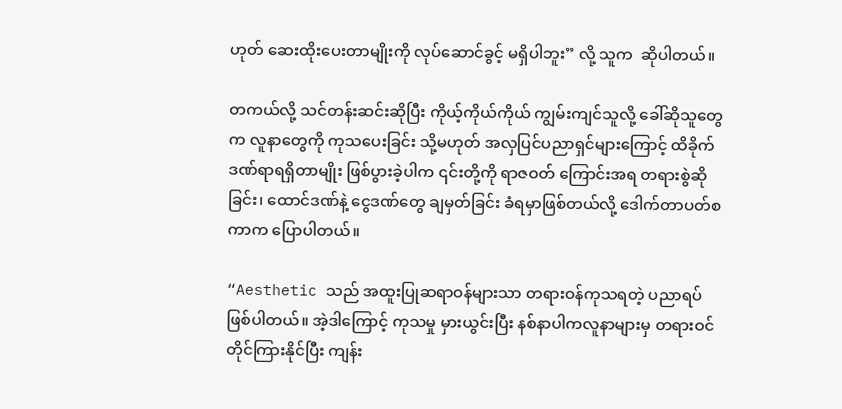ဟုတ် ဆေးထိုးပေးတာမျိုးကို လုပ်ဆောင်ခွင့် မရှိပါဘူး” လို့ သူက  ဆိုပါတယ်။

တကယ်လို့ သင်တန်းဆင်းဆိုပြီး ကိုယ့်ကိုယ်ကိုယ် ကျွမ်းကျင်သူလို့ ခေါ်ဆိုသူတွေက လူနာတွေကို ကုသပေးခြင်း သို့မဟုတ် အလှပြင်ပညာရှင်များကြောင့် ထိခိုက်ဒဏ်ရာရရှိတာမျိုး ဖြစ်ပွားခဲ့ပါက ၎င်းတို့ကို ရာဇဝတ် ကြောင်းအရ တရားစွဲဆိုခြင်း၊ ထောင်ဒဏ်နဲ့ ငွေဒဏ်တွေ ချမှတ်ခြင်း ခံရမှာဖြစ်တယ်လို့ ဒေါက်တာပတ်စကာက ပြောပါတယ်။

“Aesthetic သည် အထူးပြုဆရာဝန်များသာ တရားဝန်ကုသရတဲ့ ပညာရပ် ဖြစ်ပါတယ်။ အဲ့ဒါကြောင့် ကုသမှု မှားယွင်းပြီး နစ်နာပါကလူနာများမှ တရားဝင်တိုင်ကြားနိုင်ပြီး ကျန်း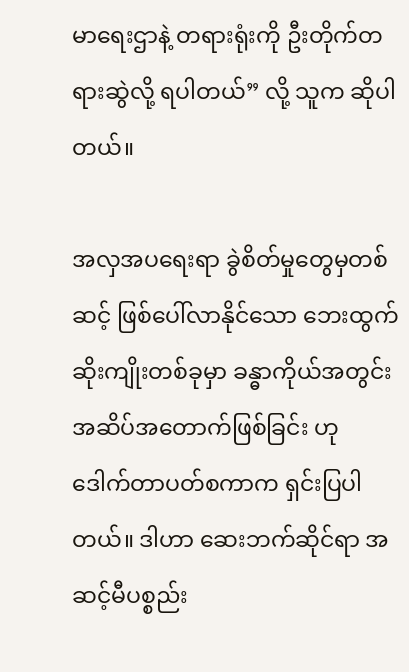မာရေးဌာနဲ့ တရားရုံးကို ဦးတိုက်တရားဆွဲလို့ ရပါတယ်” လို့ သူက ဆိုပါတယ်။

အလှအပရေးရာ ခွဲစိတ်မှုတွေမှတစ်ဆင့် ဖြစ်ပေါ်လာနိုင်သော ဘေးထွက်ဆိုးကျိုးတစ်ခုမှာ ခန္ဓာကိုယ်အတွင်း အဆိပ်အတောက်ဖြစ်ခြင်း ဟု ဒေါက်တာပတ်စကာက ရှင်းပြပါတယ်။ ဒါဟာ ဆေးဘက်ဆိုင်ရာ အဆင့်မီပစ္စည်း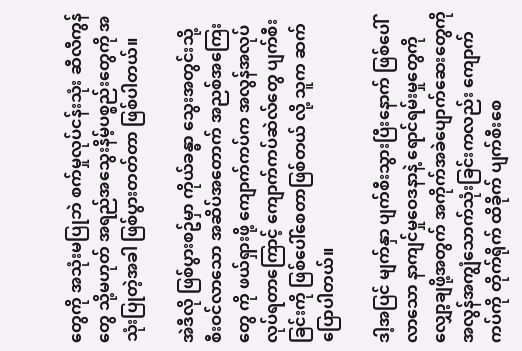တွေကို အသုံးမပြုဘဲ စက်မှုလုပ်ငန်းသုံး ဆီလီကွန်တွေ သို့မဟုတ် အရည်အသွေးနိမ့်ပစ္စည်းတွေကို အသုံးပြုတဲ့အခါ ဖြစ်ပွားတတ်တာ ဖြစ်ပါတယ်။

အဲဒီလို ဖြစ်ပွားစဥ်မှာ ကိုယ်ခန္ဓာ သွေးအတွင်းသို့ စီးဝင်လာသော အဆိပ်အတောက် အညစ်အကြေးတွေ ကို ဖယ်ရှားဖို့ ကျောက်ကပ်က အလွန်အလုပ်လုပ်ရတာကြောင့် ကျောက်ကပ်ဆဲလ်တွေ ပျက်စီးခြင်းကို ဖြစ်ပေါ်စေတာဖြစ်တယ် လို့ သူက ဆက်ပြောပါတယ်။

ဒါ့အပြင် မျက်နှာ ပျက်စီးသွားပြီးနောက် ဖြစ်ပေါ်လာသော နာကျင်မှုဝေဒနာနဲ့ ရောင်ရမ်းမှုတွေကို လျှော့ချဖို့အတွက် အကိုက်အခဲပျောက်ဆေးတွေကို အလွန်အကျွံသောက်သုံးခြင်းကလည်း ကျောက်ကပ်ကို တိုက်ရိုက် ထိခိုက် ပျက်စီးစေ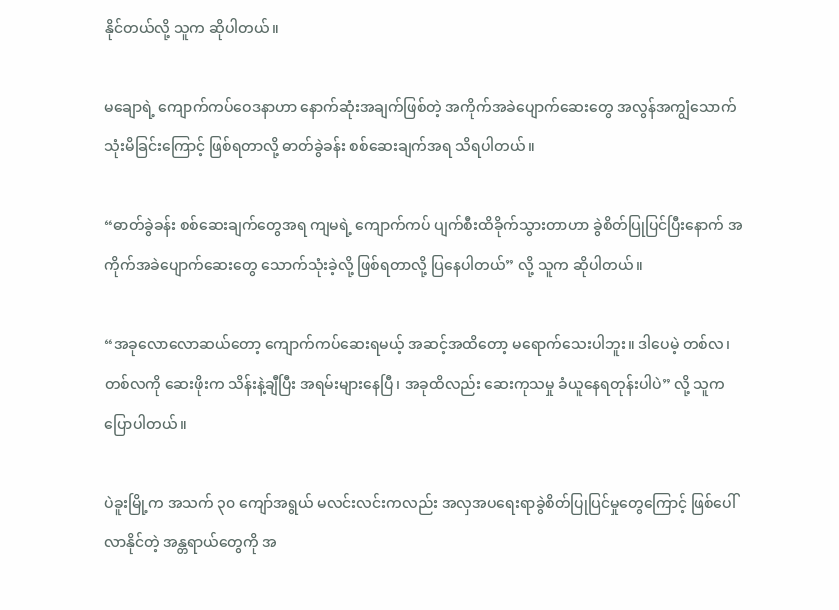နိုင်တယ်လို့ သူက ဆိုပါတယ်။

မချောရဲ့ ကျောက်ကပ်ဝေဒနာဟာ နောက်ဆုံးအချက်ဖြစ်တဲ့ အကိုက်အခဲပျောက်ဆေးတွေ အလွန်အကျွံသောက်သုံးမိခြင်းကြောင့် ဖြစ်ရတာလို့ ဓာတ်ခွဲခန်း စစ်ဆေးချက်အရ သိရပါတယ်။

“ဓာတ်ခွဲခန်း စစ်ဆေးချက်တွေအရ ကျမရဲ့ ကျောက်ကပ် ပျက်စီးထိခိုက်သွားတာဟာ ခွဲစိတ်ပြုပြင်ပြီးနောက် အကိုက်အခဲပျောက်ဆေးတွေ သောက်သုံးခဲ့လို့ ဖြစ်ရတာလို့ ပြနေပါတယ်” လို့ သူက ဆိုပါတယ်။

“အခုလောလောဆယ်တော့ ကျောက်ကပ်ဆေးရမယ့် အဆင့်အထိတော့ မရောက်သေးပါဘူး။ ဒါပေမဲ့ တစ်လ၊ တစ်လကို ဆေးဖိုးက သိန်းနဲ့ချီပြီး အရမ်းများနေပြီ၊ အခုထိလည်း ဆေးကုသမှု ခံယူနေရတုန်းပါပဲ” လို့ သူက ပြောပါတယ်။

ပဲခူးမြို့က အသက် ၃၀ ကျော်အရွယ် မလင်းလင်းကလည်း အလှအပရေးရာခွဲစိတ်ပြုပြင်မှုတွေကြောင့် ဖြစ်ပေါ်လာနိုင်တဲ့ အန္တရာယ်တွေကို အ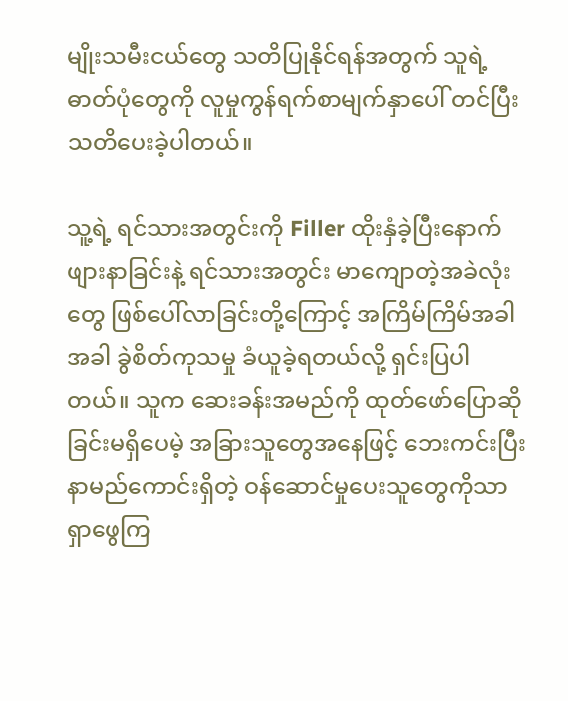မျိုးသမီးငယ်တွေ သတိပြုနိုင်ရန်အတွက် သူရဲ့ ဓာတ်ပုံတွေကို လူမှုကွန်ရက်စာမျက်နှာပေါ် တင်ပြီး သတိပေးခဲ့ပါတယ်။

သူ့ရဲ့ ရင်သားအတွင်းကို Filler ထိုးနှံခဲ့ပြီးနောက် ဖျားနာခြင်းနဲ့ ရင်သားအတွင်း မာကျောတဲ့အခဲလုံးတွေ ဖြစ်ပေါ်လာခြင်းတို့ကြောင့် အကြိမ်ကြိမ်အခါအခါ ခွဲစိတ်ကုသမှု ခံယူခဲ့ရတယ်လို့ ရှင်းပြပါတယ်။ သူက ဆေးခန်းအမည်ကို ထုတ်ဖော်ပြောဆိုခြင်းမရှိပေမဲ့ အခြားသူတွေအနေဖြင့် ဘေးကင်းပြီး နာမည်ကောင်းရှိတဲ့ ဝန်ဆောင်မှုပေးသူတွေကိုသာ ရှာဖွေကြ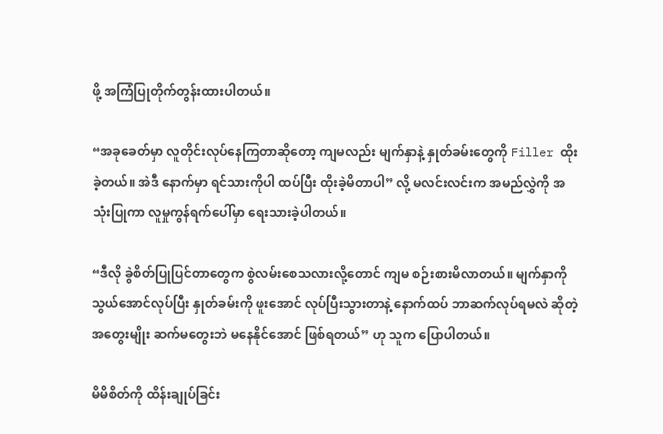ဖို့ အကြံပြုတိုက်တွန်းထားပါတယ်။

“အခုခေတ်မှာ လူတိုင်းလုပ်နေကြတာဆိုတော့ ကျမလည်း မျက်နှာနဲ့ နှုတ်ခမ်းတွေကို Filler ထိုးခဲ့တယ်။ အဲဒီ နောက်မှာ ရင်သားကိုပါ ထပ်ပြီး ထိုးခဲ့မိတာပါ” လို့ မလင်းလင်းက အမည်လွှဲကို အသုံးပြုကာ လူမှုကွန်ရက်ပေါ်မှာ ရေးသားခဲ့ပါတယ်။

“ဒီလို ခွဲစိတ်ပြုပြင်တာတွေက စွဲလမ်းစေသလားလို့တောင် ကျမ စဉ်းစားမိလာတယ်။ မျက်နှာကို သွယ်အောင်လုပ်ပြီး နှုတ်ခမ်းကို ဖူးအောင် လုပ်ပြီးသွားတာနဲ့ နောက်ထပ် ဘာဆက်လုပ်ရမလဲ ဆိုတဲ့ အတွေးမျိုး ဆက်မတွေးဘဲ မနေနိုင်အောင် ဖြစ်ရတယ်” ဟု သူက ပြောပါတယ်။

မိမိစိတ်ကို ထိန်းချုပ်ခြင်း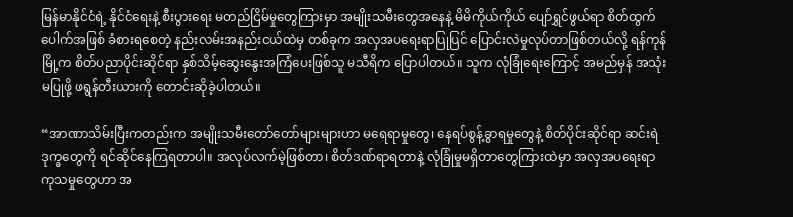မြန်မာနိုင်ငံရဲ့ နိုင်ငံရေးနဲ့ စီးပွားရေး မတည်ငြိမ်မှုတွေကြားမှာ အမျိုးသမီးတွေအနေနဲ့ မိမိကိုယ်ကိုယ် ပျော်ရွှင်ဖွယ်ရာ စိတ်ထွက်ပေါက်အဖြစ် ခံစားရစေတဲ့ နည်းလမ်းအနည်းငယ်ထဲမှ တစ်ခုက အလှအပရေးရာပြုပြင် ပြောင်းလဲမှုလုပ်တာဖြစ်တယ်လို့ ရန်ကုန်မြို့က စိတ်ပညာပိုင်းဆိုင်ရာ နှစ်သိမ့်ဆွေးနွေးအကြံပေးဖြစ်သူ မသီရိက ပြောပါတယ်။ သူက လုံခြုံရေးကြောင့် အမည်မှန် အသုံးမပြုဖို့ ဖရွန်တီးယားကို တောင်းဆိုခဲ့ပါတယ်။

“အာဏာသိမ်းပြီးကတည်းက အမျိုးသမီးတော်တော်များများဟာ မရေရာမှုတွေ၊ နေရပ်စွန့်ခွာရမှုတွေနဲ့ စိတ်ပိုင်းဆိုင်ရာ ဆင်းရဲဒုက္ခတွေကို ရင်ဆိုင်နေကြရတာပါ။ အလုပ်လက်မဲ့ဖြစ်တာ၊ စိတ်ဒဏ်ရာရတာနဲ့ လုံခြုံမှုမရှိတာတွေကြားထဲမှာ အလှအပရေးရာ ကုသမှုတွေဟာ အ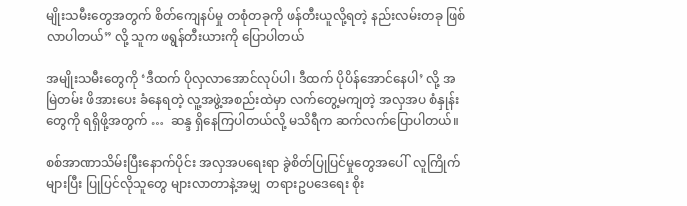မျိုးသမီးတွေအတွက် စိတ်ကျေနပ်မှု တစုံတခုကို ဖန်တီးယူလို့ရတဲ့ နည်းလမ်းတခု ဖြစ်လာပါတယ်” လို့ သူက ဖရွန်တီးယားကို ပြောပါတယ်

အမျိုးသမီးတွေကို ‘ဒီထက် ပိုလှလာအောင်လုပ်ပါ၊ ဒီထက် ပိုပိန်အောင်နေပါ’ လို့ အမြဲတမ်း ဖိအားပေး ခံနေရတဲ့ လူ့အဖွဲ့အစည်းထဲမှာ လက်တွေ့မကျတဲ့ အလှအပ စံနှုန်းတွေကို ရရှိဖို့အတွက် …  ဆန္ဒ ရှိနေကြပါတယ်လို့ မသိရီက ဆက်လက်ပြောပါတယ်။

စစ်အာဏာသိမ်းပြီးနောက်ပိုင်း အလှအပရေးရာ ခွဲစိတ်ပြုပြင်မှုတွေအပေါ်  လူကြိုက်များပြီး ပြုပြင်လိုသူတွေ များလာတာနဲ့အမျှ  တရားဥပဒေရေး စိုး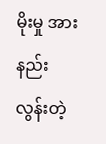မိုးမှု အားနည်းလွန်းတဲ့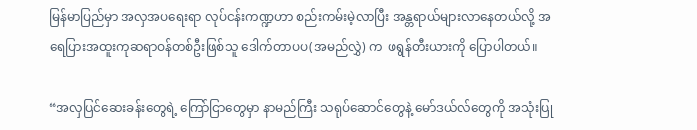မြန်မာပြည်မှာ အလှအပရေးရာ လုပ်ငန်းကဏ္ဍဟာ စည်းကမ်းမဲ့လာပြီး အန္တရာယ်များလာနေတယ်လို့ အရေပြားအထူးကုဆရာဝန်တစ်ဦးဖြစ်သူ ဒေါက်တာပပ(အမည်လွှဲ) က  ဖရွန်တီးယားကို ပြောပါတယ်။

“အလှပြင်ဆေးခန်းတွေရဲ့ ကြော်ငြာတွေမှာ နာမည်ကြီး သရုပ်ဆောင်တွေနဲ့ မော်ဒယ်လ်တွေကို အသုံးပြု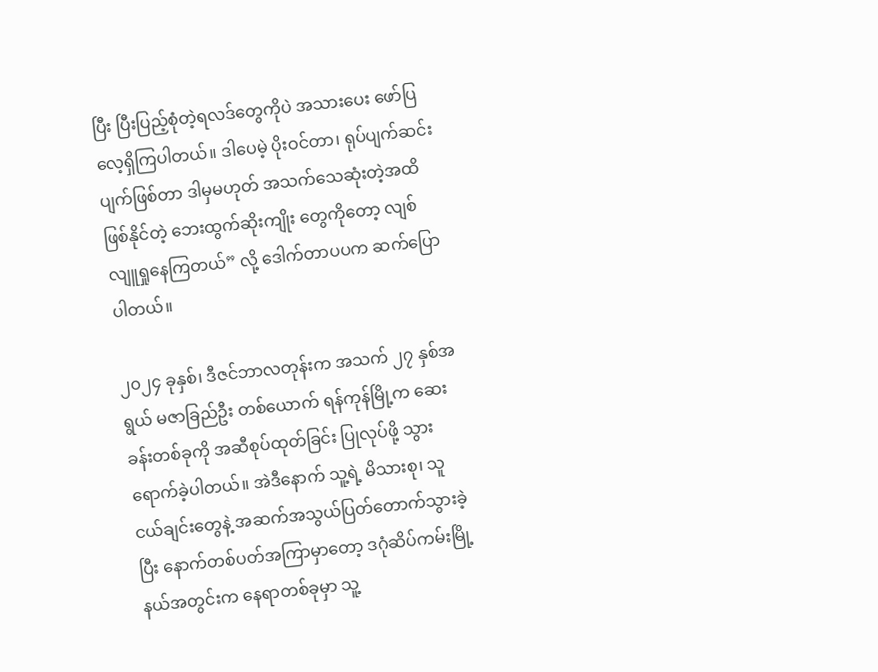ပြီး ပြီးပြည့်စုံတဲ့ရလဒ်တွေကိုပဲ အသားပေး ဖော်ပြလေ့ရှိကြပါတယ်။ ဒါပေမဲ့ ပိုးဝင်တာ၊ ရုပ်ပျက်ဆင်းပျက်ဖြစ်တာ ဒါမှမဟုတ် အသက်သေဆုံးတဲ့အထိ ဖြစ်နိုင်တဲ့ ဘေးထွက်ဆိုးကျိုး တွေကိုတော့ လျစ်လျူရှုနေကြတယ်” လို့ ဒေါက်တာပပက ဆက်ပြောပါတယ်။

၂၀၂၄ ခုနှစ်၊ ဒီဇင်ဘာလတုန်းက အသက် ၂၇ နှစ်အရွယ် မဇာခြည်ဦး တစ်ယောက် ရန်ကုန်မြို့က ဆေးခန်းတစ်ခုကို အဆီစုပ်ထုတ်ခြင်း ပြုလုပ်ဖို့ သွားရောက်ခဲ့ပါတယ်။ အဲဒီနောက် သူ့ရဲ့ မိသားစု၊ သူငယ်ချင်းတွေနဲ့ အဆက်အသွယ်ပြတ်တောက်သွားခဲ့ပြီး နောက်တစ်ပတ်အကြာမှာတော့ ဒဂုံဆိပ်ကမ်းမြို့နယ်အတွင်းက နေရာတစ်ခုမှာ သူ့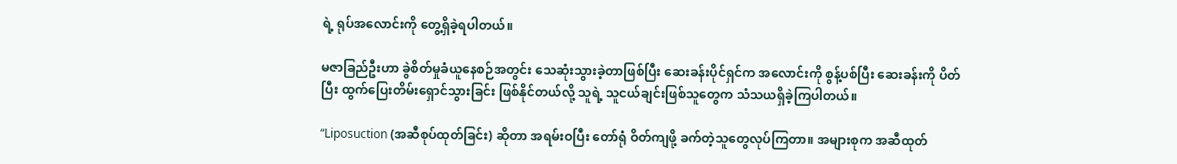ရဲ့ ရုပ်အလောင်းကို တွေ့ရှိခဲ့ရပါတယ်။

မဇာခြည်ဦးဟာ ခွဲစိတ်မှုခံယူနေစဉ်အတွင်း သေဆုံးသွားခဲ့တာဖြစ်ပြီး ဆေးခန်းပိုင်ရှင်က အလောင်းကို စွန့်ပစ်ပြီး ဆေးခန်းကို ပိတ်ပြီး ထွက်ပြေးတိမ်းရှောင်သွားခြင်း ဖြစ်နိုင်တယ်လို့ သူရဲ့ သူငယ်ချင်းဖြစ်သူတွေက သံသယရှိခဲ့ကြပါတယ်။

“Liposuction (အဆီစုပ်ထုတ်ခြင်း) ဆိုတာ အရမ်းဝပြီး တော်ရုံ ဝိတ်ကျဖို့ ခက်တဲ့သူတွေလုပ်ကြတာ။ အများစုက အဆီထုတ်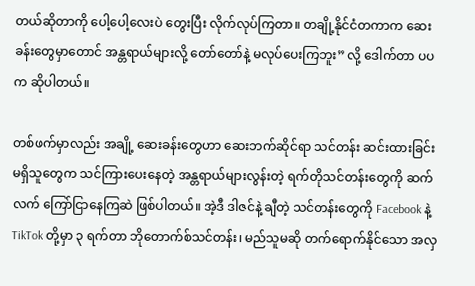တယ်ဆိုတာကို ပေါ့ပေါ့လေးပဲ တွေးပြီး လိုက်လုပ်ကြတာ။ တချို့နိုင်ငံတကာက ဆေးခန်းတွေမှာတောင် အန္တရာယ်များလို့ တော်တော်နဲ့ မလုပ်ပေးကြဘူး” လို့ ဒေါက်တာ ပပက ဆိုပါတယ်။

တစ်ဖက်မှာလည်း အချို့ ဆေးခန်းတွေဟာ ဆေးဘက်ဆိုင်ရာ သင်တန်း ဆင်းထားခြင်း မရှိသူတွေက သင်ကြားပေးနေတဲ့ အန္တရာယ်များလွန်းတဲ့ ရက်တိုသင်တန်းတွေကို ဆက်လက် ကြော်ငြာနေကြဆဲ ဖြစ်ပါတယ်။ အဲ့ဒီ ဒါဇင်နဲ့ ချီတဲ့ သင်တန်းတွေကို Facebook နဲ့ TikTok တို့မှာ ၃ ရက်တာ ဘိုတောက်စ်သင်တန်း၊ မည်သူမဆို တက်ရောက်နိုင်သော အလှ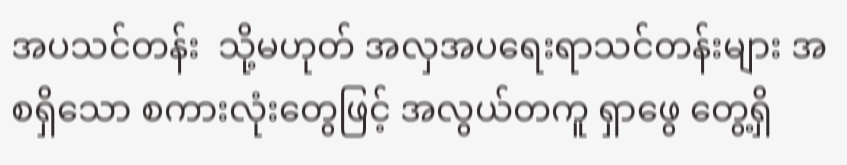အပသင်တန်း  သို့မဟုတ် အလှအပရေးရာသင်တန်းများ အစရှိသော စကားလုံးတွေဖြင့် အလွယ်တကူ ရှာဖွေ တွေ့ရှိ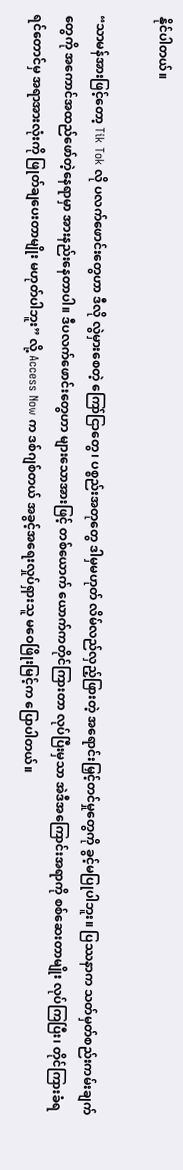နိုင်ပါတယ်။

“သာမန်အားဖြင့်တော့ Tik Tok လို ပလက်ဖောင်းတွေဟာ ဒီလို လွဲမှားစေတဲ့ ကြော်ငြာတွေ၊ ပစ္စည်းအတုတွေ ဒါမှမဟုတ် လိမ်လည်လှည့်ဖြားတဲ့ အရောင်းမြှင့်တင်မှုတွေကို ခွင့်မပြုပါဘူး။ ပြဿနာက သတ်မှတ်စည်းကမ်းချက်တွေကို အကောင်အထည်ဖော်တဲ့နေရာမှာ အားနည်းနေတာပါ။ ဒီပလက်ဖောင်းတွေဟာ များသောအားဖြင့် တစ်ယောက် ယောက်ကတိုင်ကြားတာ လုပ်ပြီးမှသာ အဲဒီအကြောင်းအရာကို စစ်ဆေးတာမျိုး လုပ်ကြပြီး၊ တိုင်ကြားခံရရင်တောင်မှ အရာအားလုံးကို ဖြုတ်ချပေးတာမျိုး မဟုတ်ပါဘူး” လို့ Access Now က ဒစ်ဂျစ်တယ် အခွင့်အရေးလှုပ်ရှားသူ မဝေဖြိုးမြင့်က ပြောပါတယ်။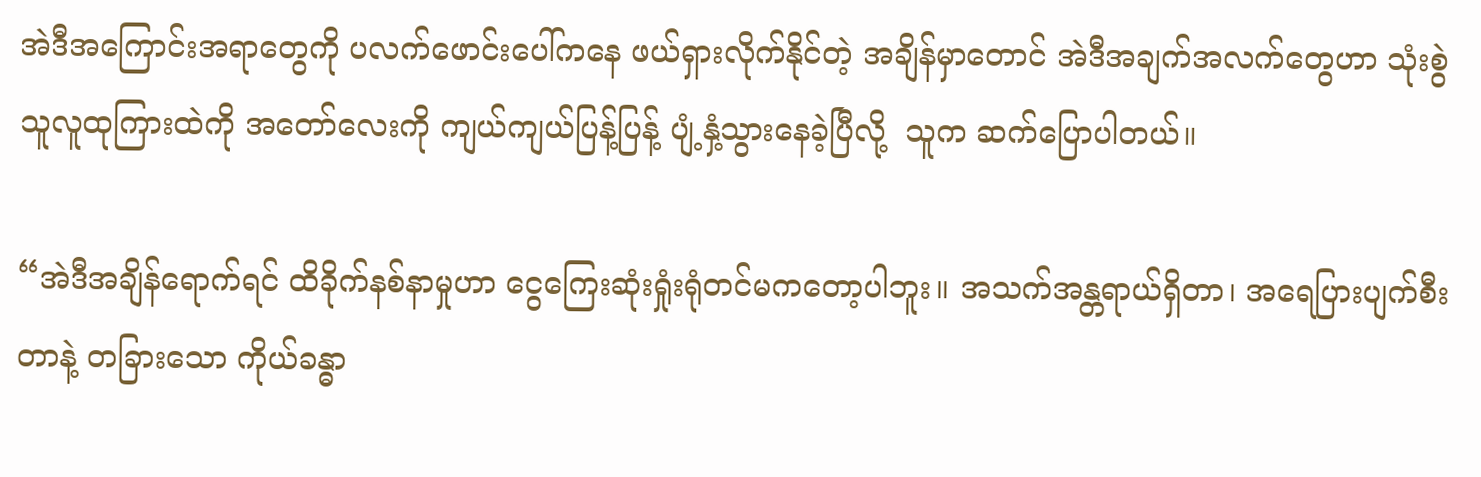အဲဒီအကြောင်းအရာတွေကို ပလက်ဖောင်းပေါ်ကနေ ဖယ်ရှားလိုက်နိုင်တဲ့ အချိန်မှာတောင် အဲဒီအချက်အလက်တွေဟာ သုံးစွဲသူလူထုကြားထဲကို အတော်လေးကို ကျယ်ကျယ်ပြန့်ပြန့် ပျံ့နှံ့သွားနေခဲ့ပြီလို့  သူက ဆက်ပြောပါတယ်။

“အဲဒီအချိန်ရောက်ရင် ထိခိုက်နစ်နာမှုဟာ ငွေကြေးဆုံးရှုံးရုံတင်မကတော့ပါဘူး။ အသက်အန္တရာယ်ရှိတာ၊ အရေပြားပျက်စီးတာနဲ့ တခြားသော ကိုယ်ခန္ဓာ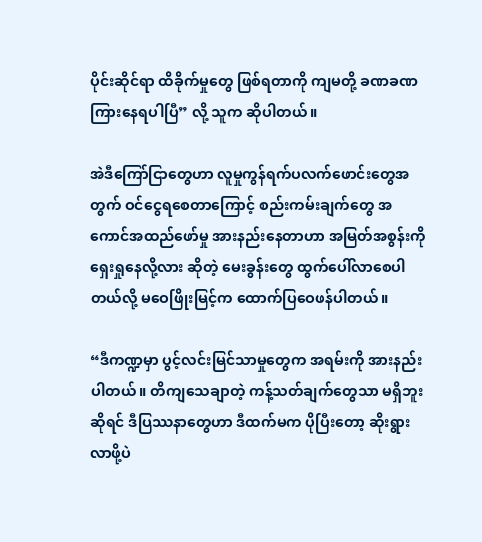ပိုင်းဆိုင်ရာ ထိခိုက်မှုတွေ ဖြစ်ရတာကို ကျမတို့ ခဏခဏ ကြားနေရပါပြီ” လို့ သူက ဆိုပါတယ်။

အဲဒီကြော်ငြာတွေဟာ လူမှုကွန်ရက်ပလက်ဖောင်းတွေအတွက် ဝင်ငွေရစေတာကြောင့် စည်းကမ်းချက်တွေ အကောင်အထည်ဖော်မှု အားနည်းနေတာဟာ အမြတ်အစွန်းကို ရှေးရှုနေလို့လား ဆိုတဲ့ မေးခွန်းတွေ ထွက်ပေါ်လာစေပါတယ်လို့ မဝေဖြိုးမြင့်က ထောက်ပြဝေဖန်ပါတယ်။

“ဒီကဏ္ဍမှာ ပွင့်လင်းမြင်သာမှုတွေက အရမ်းကို အားနည်းပါတယ်။ တိကျသေချာတဲ့ ကန့်သတ်ချက်တွေသာ မရှိဘူးဆိုရင် ဒီပြဿနာတွေဟာ ဒီထက်မက ပိုပြီးတော့ ဆိုးရွားလာဖို့ပဲ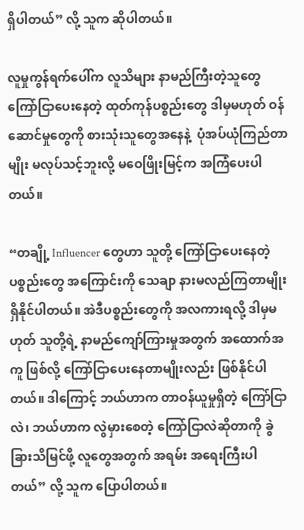ရှိပါတယ်” လို့ သူက ဆိုပါတယ်။

လူမှုကွန်ရက်ပေါ်က လူသိများ နာမည်ကြီးတဲ့သူတွေ ကြော်ငြာပေးနေတဲ့ ထုတ်ကုန်ပစ္စည်းတွေ ဒါမှမဟုတ် ဝန်ဆောင်မှုတွေကို စားသုံးသူတွေအနေနဲ့  ပုံအပ်ယုံကြည်တာမျိုး မလုပ်သင့်ဘူးလို့ မဝေဖြိုးမြင့်က အကြံပေးပါတယ်။

“တချို့ Influencer တွေဟာ သူတို့ ကြော်ငြာပေးနေတဲ့ပစ္စည်းတွေ အကြောင်းကို သေချာ နားမလည်ကြတာမျိုး ရှိနိုင်ပါတယ်။ အဲဒီပစ္စည်းတွေကို အလကားရလို့ ဒါမှမဟုတ် သူတို့ရဲ့ နာမည်ကျော်ကြားမှုအတွက် အထောက်အကူ ဖြစ်လို့ ကြော်ငြာပေးနေတာမျိုးလည်း ဖြစ်နိုင်ပါတယ်။ ဒါကြောင့် ဘယ်ဟာက တာဝန်ယူမှုရှိတဲ့ ကြော်ငြာလဲ၊ ဘယ်ဟာက လွဲမှားစေတဲ့ ကြော်ငြာလဲဆိုတာကို ခွဲခြားသိမြင်ဖို့ လူတွေအတွက် အရမ်း အရေးကြီးပါတယ်” လို့ သူက ပြောပါတယ်။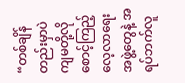“တစ်ချိန်တည်းမှာပဲ ကျမတို့လို စောင့်ကြည့်လေ့လာရေးအဖွဲ့တွေနဲ့ အရပ်ဘက်လူ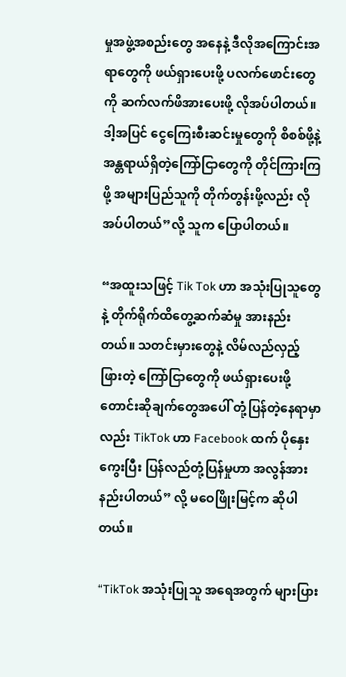မှုအဖွဲ့အစည်းတွေ အနေနဲ့ ဒီလိုအကြောင်းအရာတွေကို ဖယ်ရှားပေးဖို့ ပလက်ဖောင်းတွေကို ဆက်လက်ဖိအားပေးဖို့ လိုအပ်ပါတယ်။ ဒါ့အပြင် ငွေကြေးစီးဆင်းမှုတွေကို စိစစ်ဖို့နဲ့ အန္တရာယ်ရှိတဲ့ကြော်ငြာတွေကို တိုင်ကြားကြဖို့ အများပြည်သူကို တိုက်တွန်းဖို့လည်း လိုအပ်ပါတယ်”လို့ သူက ပြောပါတယ်။

“အထူးသဖြင့် Tik Tok ဟာ အသုံးပြုသူတွေနဲ့ တိုက်ရိုက်ထိတွေ့ဆက်ဆံမှု အားနည်းတယ်။ သတင်းမှားတွေနဲ့ လိမ်လည်လှည့်ဖြားတဲ့ ကြော်ငြာတွေကို ဖယ်ရှားပေးဖို့ တောင်းဆိုချက်တွေအပေါ် တုံ့ပြန်တဲ့နေရာမှာလည်း TikTok ဟာ Facebook ထက် ပိုနှေးကွေးပြီး ပြန်လည်တုံ့ပြန်မှုဟာ အလွန်အားနည်းပါတယ်” လို့ မဝေဖြိုးမြင့်က ဆိုပါတယ်။

“TikTok အသုံးပြုသူ အရေအတွက် များပြား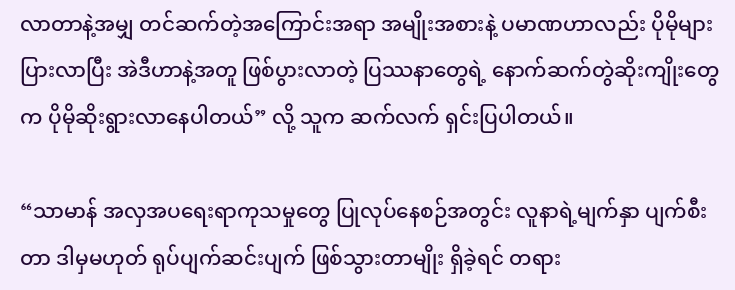လာတာနဲ့အမျှ တင်ဆက်တဲ့အကြောင်းအရာ အမျိုးအစားနဲ့ ပမာဏဟာလည်း ပိုမိုများပြားလာပြီး အဲဒီဟာနဲ့အတူ ဖြစ်ပွားလာတဲ့ ပြဿနာတွေရဲ့ နောက်ဆက်တွဲဆိုးကျိုးတွေက ပိုမိုဆိုးရွားလာနေပါတယ်” လို့ သူက ဆက်လက် ရှင်းပြပါတယ်။

“သာမာန် အလှအပရေးရာကုသမှုတွေ ပြုလုပ်နေစဉ်အတွင်း လူနာရဲ့မျက်နှာ ပျက်စီးတာ ဒါမှမဟုတ် ရုပ်ပျက်ဆင်းပျက် ဖြစ်သွားတာမျိုး ရှိခဲ့ရင် တရား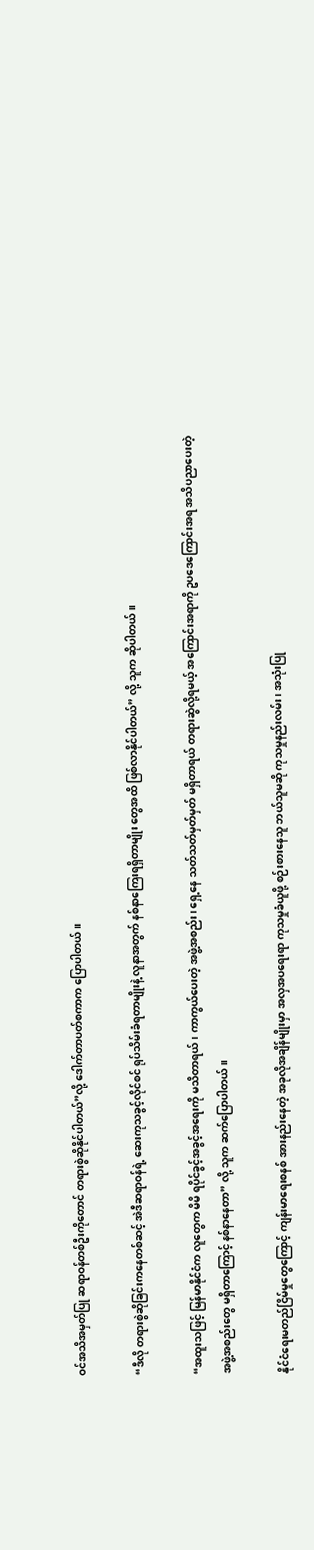ဝင်အသိအမှတ်ပြု ဆရာဝန်တစ်ဦးကိုတောင် တရားစွဲဆိုနိုင်ပါတယ်”လို့ ဒေါက်တာပတ်စကာက ပြောပါတယ်။

“ဒီလို တရားစွဲဆိုခြင်းကနေတစ်ဆင့် အဲဒီဆရာဝန်ရဲ့ ဆေးကုသခွင့်လိုင်စင် ရုပ်သိမ်းခံရတာမျိုးနဲ့ လူနာအတွက် နစ်နာကြေးရရှိတာမျိုး တွေအထိ ဖြစ်လာနိုင်ပါတယ်” လို့ သူက ဆိုပါတယ်။

“အထူးသဖြင့် မြန်မာနိုင်ငံက လူတွေက မိမိ ရပိုင်ခွင့်အခွင့်အရေးကို မသိတာရယ်၊ ကာကွယ်ပေးတဲ့ အဖွဲ့အစည်း၊ ရှေ့နေ သတ်သတ်မှတ်မှတ် မရှိတာရယ် တရားဆွဲလို့ရမယ့် အကြောင်းအရာကို ဥပဒေကြောင်းအရ အသိပညာပေးတဲ့ အဖွဲ့အစည်းတွေ မရှိတာကြောင့် နစ်နာနေတာ” လို့ သူက ဆက်ပြောပါတယ်။

နိုင်ငံရေးမတည်ငြိမ်မှုတွေကြောင့် ကျန်းမာရေးစနစ် အားနည်းနေတဲ့ အခုလိုအချိန်မျိုးမှာ အလှအပရေးရာ ကုသမှုခံယူဖို့ စဉ်းစားနေသူ ဘယ်သူမဆို ကုသမှုနည်းလမ်း၊ အသုံးပြု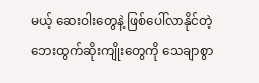မယ့် ဆေးဝါးတွေနဲ့ ဖြစ်ပေါ်လာနိုင်တဲ့ ဘေးထွက်ဆိုးကျိုးတွေကို သေချာစွာ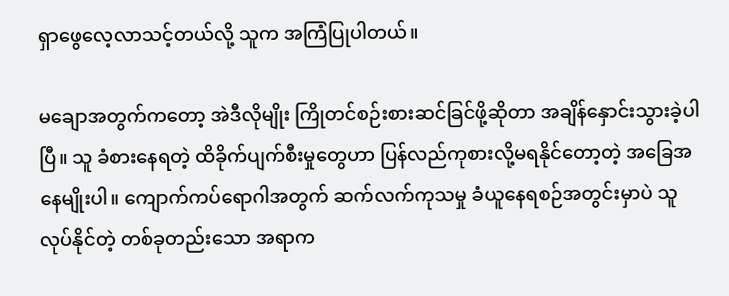ရှာဖွေလေ့လာသင့်တယ်လို့ သူက အကြံပြုပါတယ်။

မချောအတွက်ကတော့ အဲဒီလိုမျိုး ကြိုတင်စဉ်းစားဆင်ခြင်ဖို့ဆိုတာ အချိန်နှောင်းသွားခဲ့ပါပြီ။ သူ ခံစားနေရတဲ့ ထိခိုက်ပျက်စီးမှုတွေဟာ ပြန်လည်ကုစားလို့မရနိုင်တော့တဲ့ အခြေအနေမျိုးပါ။ ကျောက်ကပ်ရောဂါအတွက် ဆက်လက်ကုသမှု ခံယူနေရစဉ်အတွင်းမှာပဲ သူလုပ်နိုင်တဲ့ တစ်ခုတည်းသော အရာက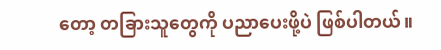တော့ တခြားသူတွေကို ပညာပေးဖို့ပဲ ဖြစ်ပါတယ်။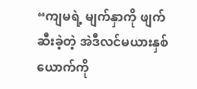“ကျမရဲ့ မျက်နှာကို ဖျက်ဆီးခဲ့တဲ့ အဲဒီလင်မယားနှစ်ယောက်ကို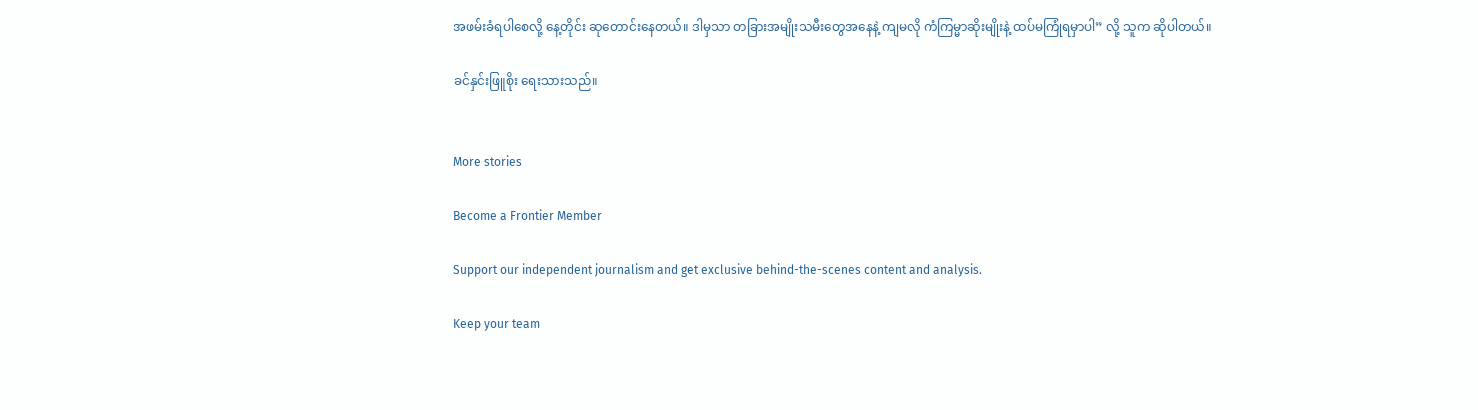အဖမ်းခံရပါစေလို့ နေ့တိုင်း ဆုတောင်းနေတယ်။ ဒါမှသာ တခြားအမျိုးသမီးတွေအနေနဲ့ ကျမလို ကံကြမ္မာဆိုးမျိုးနဲ့ ထပ်မကြုံရမှာပါ” လို့ သူက ဆိုပါတယ်။

ခင်နှင်းဖြူစိုး ရေးသားသည်။


More stories

Become a Frontier Member

Support our independent journalism and get exclusive behind-the-scenes content and analysis.

Keep your team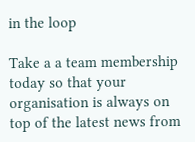in the loop

Take a a team membership today so that your organisation is always on top of the latest news from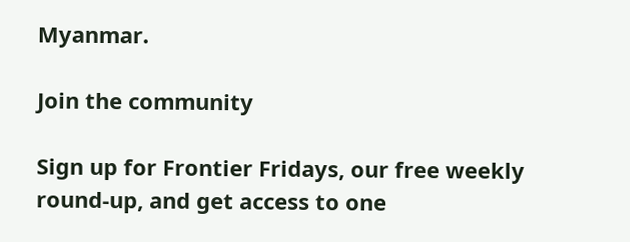Myanmar.

Join the community

Sign up for Frontier Fridays, our free weekly round-up, and get access to one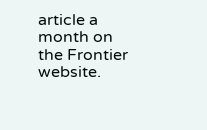article a month on the Frontier website.